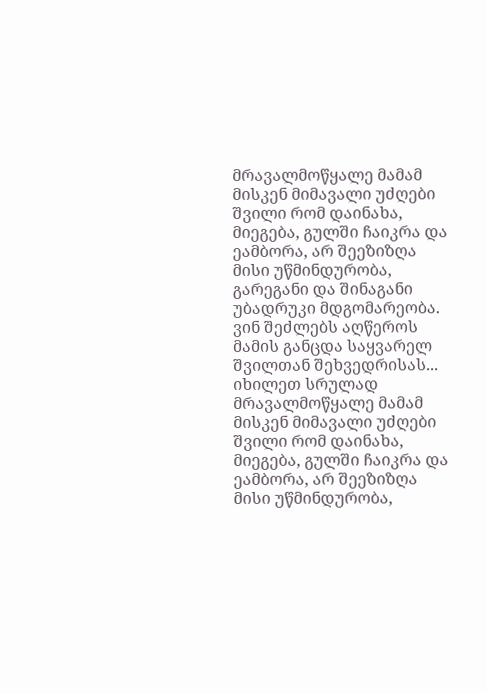მრავალმოწყალე მამამ მისკენ მიმავალი უძღები შვილი რომ დაინახა, მიეგება, გულში ჩაიკრა და ეამბორა, არ შეეზიზღა მისი უწმინდურობა, გარეგანი და შინაგანი უბადრუკი მდგომარეობა. ვინ შეძლებს აღწეროს მამის განცდა საყვარელ შვილთან შეხვედრისას...
იხილეთ სრულად
მრავალმოწყალე მამამ მისკენ მიმავალი უძღები შვილი რომ დაინახა, მიეგება, გულში ჩაიკრა და ეამბორა, არ შეეზიზღა მისი უწმინდურობა,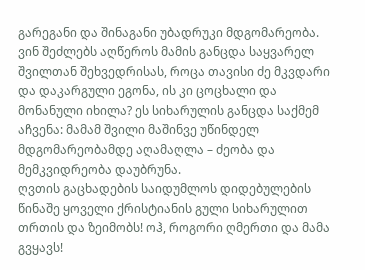გარეგანი და შინაგანი უბადრუკი მდგომარეობა. ვინ შეძლებს აღწეროს მამის განცდა საყვარელ შვილთან შეხვედრისას, როცა თავისი ძე მკვდარი და დაკარგული ეგონა, ის კი ცოცხალი და მონანული იხილა? ეს სიხარულის განცდა საქმემ აჩვენა: მამამ შვილი მაშინვე უწინდელ მდგომარეობამდე აღამაღლა – ძეობა და მემკვიდრეობა დაუბრუნა.
ღვთის გაცხადების საიდუმლოს დიდებულების წინაშე ყოველი ქრისტიანის გული სიხარულით თრთის და ზეიმობს! ოჰ, როგორი ღმერთი და მამა გვყავს!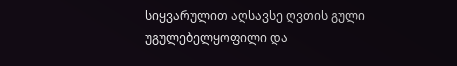სიყვარულით აღსავსე ღვთის გული უგულებელყოფილი და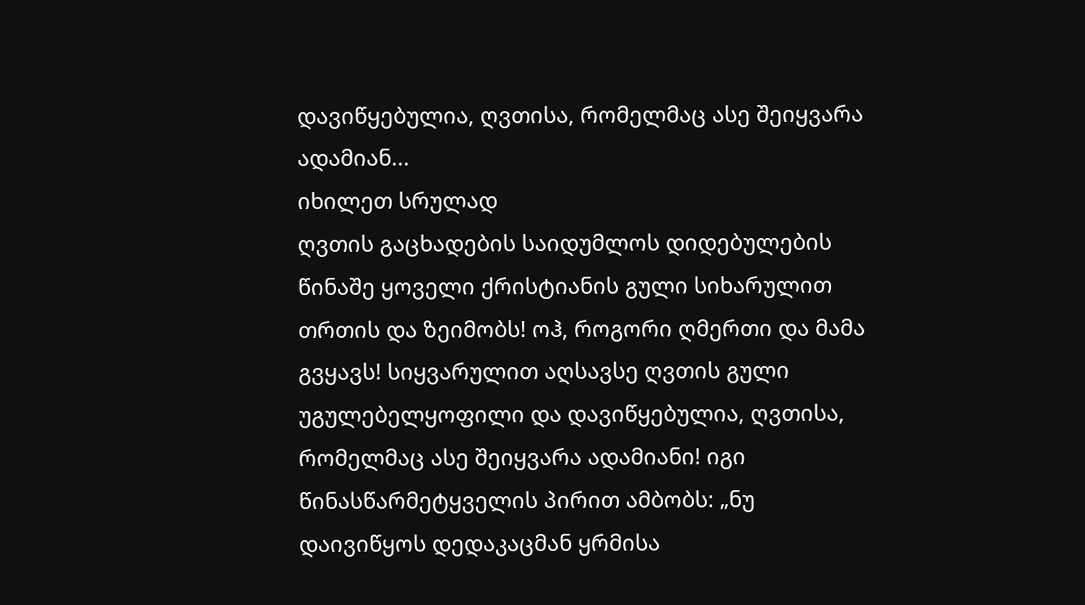დავიწყებულია, ღვთისა, რომელმაც ასე შეიყვარა ადამიან...
იხილეთ სრულად
ღვთის გაცხადების საიდუმლოს დიდებულების წინაშე ყოველი ქრისტიანის გული სიხარულით თრთის და ზეიმობს! ოჰ, როგორი ღმერთი და მამა გვყავს! სიყვარულით აღსავსე ღვთის გული უგულებელყოფილი და დავიწყებულია, ღვთისა, რომელმაც ასე შეიყვარა ადამიანი! იგი წინასწარმეტყველის პირით ამბობს: „ნუ დაივიწყოს დედაკაცმან ყრმისა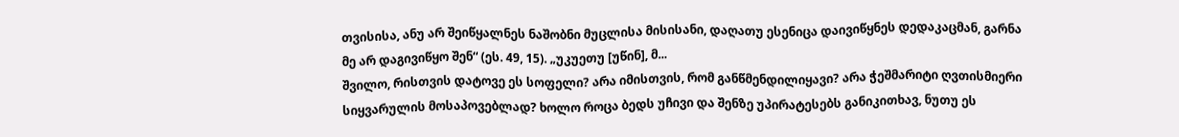თვისისა, ანუ არ შეიწყალნეს ნაშობნი მუცლისა მისისანი, დაღათუ ესენიცა დაივიწყნეს დედაკაცმან, გარნა მე არ დაგივიწყო შენ“ (ეს. 49, 15). „უკუეთუ [უწინ], მ...
შვილო, რისთვის დატოვე ეს სოფელი? არა იმისთვის, რომ განწმენდილიყავი? არა ჭეშმარიტი ღვთისმიერი სიყვარულის მოსაპოვებლად? ხოლო როცა ბედს უჩივი და შენზე უპირატესებს განიკითხავ, ნუთუ ეს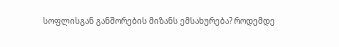სოფლისგან განშორების მიზანს ემსახურება? როდემდე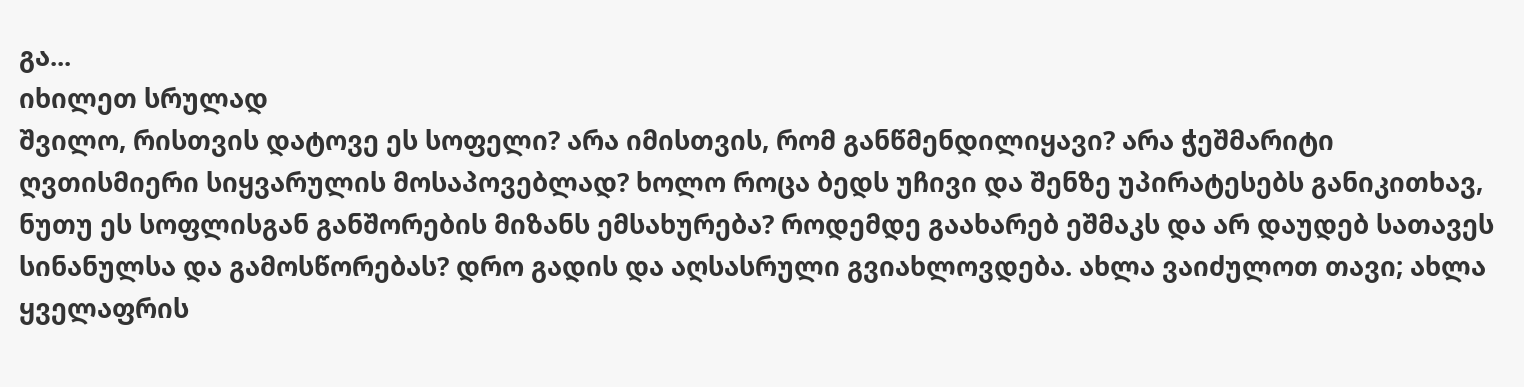გა...
იხილეთ სრულად
შვილო, რისთვის დატოვე ეს სოფელი? არა იმისთვის, რომ განწმენდილიყავი? არა ჭეშმარიტი ღვთისმიერი სიყვარულის მოსაპოვებლად? ხოლო როცა ბედს უჩივი და შენზე უპირატესებს განიკითხავ, ნუთუ ეს სოფლისგან განშორების მიზანს ემსახურება? როდემდე გაახარებ ეშმაკს და არ დაუდებ სათავეს სინანულსა და გამოსწორებას? დრო გადის და აღსასრული გვიახლოვდება. ახლა ვაიძულოთ თავი; ახლა ყველაფრის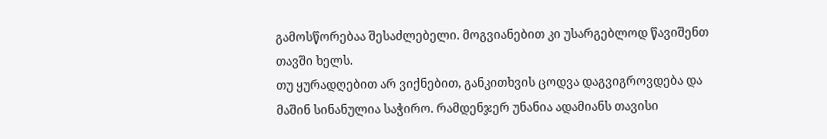გამოსწორებაა შესაძლებელი. მოგვიანებით კი უსარგებლოდ წავიშენთ თავში ხელს.
თუ ყურადღებით არ ვიქნებით, განკითხვის ცოდვა დაგვიგროვდება და მაშინ სინანულია საჭირო. რამდენჯერ უნანია ადამიანს თავისი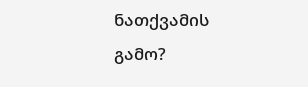ნათქვამის გამო?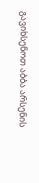გავიხსენოთ აბბა არსენის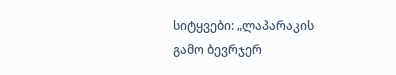სიტყვები: „ლაპარაკის გამო ბევრჯერ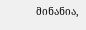მინანია,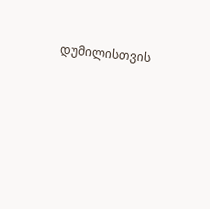დუმილისთვის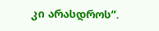კი არასდროს“.